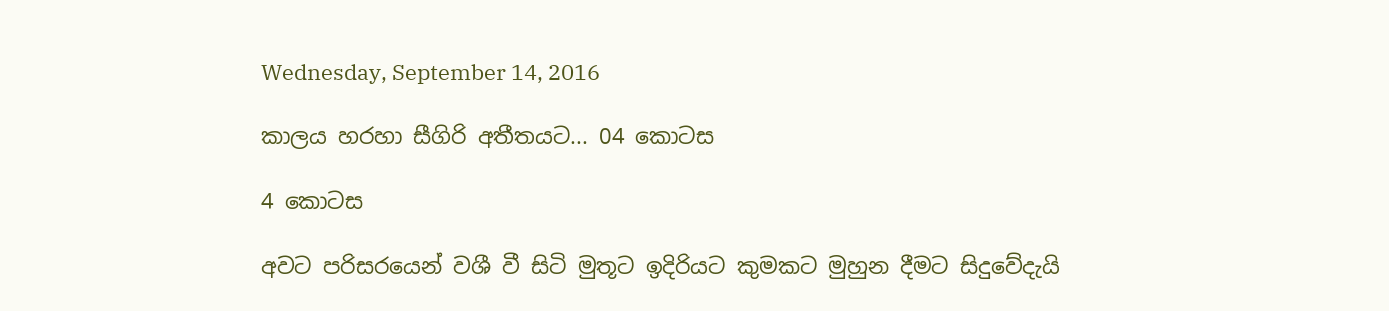Wednesday, September 14, 2016

කාලය හරහා සීගිරි අතීතයට... 04 කොටස

4 කොටස

අවට පරිසරයෙන් වශී වී සිටි මුතූට ඉදිරියට කුමකට මුහුන දීමට සිදුවේදැයි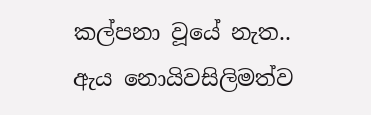කල්පනා වූයේ නැත.. ඇය නොයිවසිලිමත්ව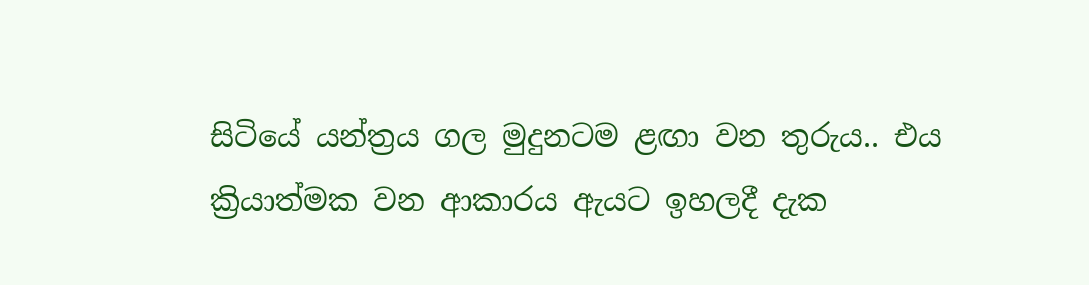සිටියේ යන්ත්‍රය ගල මුදුනටම ළඟා වන තුරුය.. එය ක්‍රියාත්මක වන ආකාරය ඇයට ඉහලදී දැක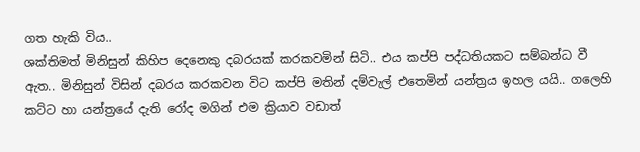ගත හැකි විය..
ශක්තිමත් මිනිසුන් කිහිප දෙනෙකු දබරයක් කරකවමින් සිටි.. එය කප්පි පද්ධතියකට සම්බන්ධ වී ඇත.. මිනිසුන් විසින් දබරය කරකවන විට කප්පි මතින් දම්වැල් එතෙමින් යන්ත්‍රය ඉහල යයි.. ගලෙහි කට්ට හා යන්ත්‍රයේ දැති රෝද මගින් එම ක්‍රියාව වඩාත්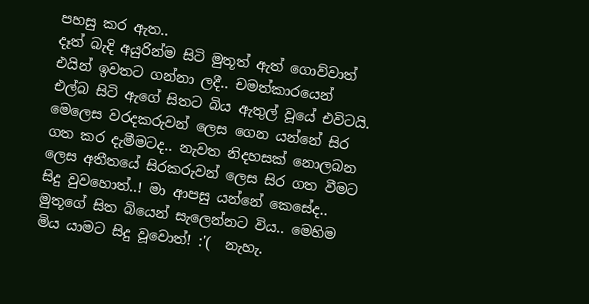පහසු කර ඇත..
දෑත් බැදි අයුරින්ම සිටි මුතූත් ඇත් ගොව්වාත් එයින් ඉවතට ගන්නා ලදී.. චමත්කාරයෙන් එල්බ සිටි ඇගේ සිතට බිය ඇතුල් වූයේ එවිටයි.
මෙලෙස වරදකරුවන් ලෙස ගෙන යන්නේ සිර ගත කර දැමීමටද.. නැවත නිදහසක් නොලබන ලෙස අතීතයේ සිරකරුවන් ලෙස සිර ගත වීමට සිදු වුවහොත්..! මා ආපසු යන්නේ කෙසේද.. මුතූගේ සිත බියෙන් සැලෙන්නට විය.. මෙහිම මිය යාමට සිදු වූවොත්! :'(  නැහැ.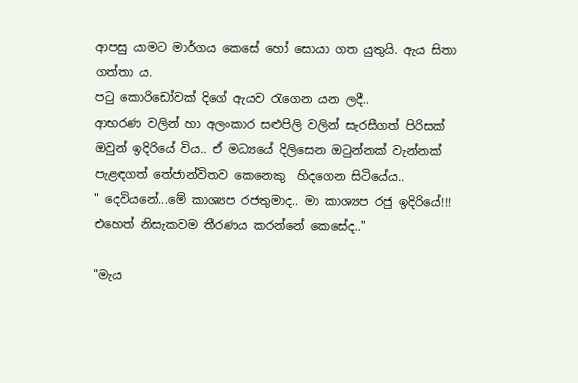ආපසු යාමට මාර්ගය කෙසේ හෝ සොයා ගත යුතුයි. ඇය සිතා ගත්තා ය.
පටු කොරිඩෝවක් දිගේ ඇයව රැගෙන යන ලදී..
ආභරණ වලින් හා අලංකාර සළුපිලි වලින් සැරසීගත් පිරිසක් ඔවුන් ඉදිරියේ විය.. ඒ මධ්‍යයේ දිලිසෙන ඔටුන්නක් වැන්නක් පැළඳගත් තේජාන්විතව කෙනෙකු  හිදගෙන සිටියේය..
" දෙවියනේ...මේ කාශ්‍යප රජතුමාද.. මා කාශ්‍යප රජු ඉදිරියේ!!!  එහෙත් නිසැකවම තීරණය කරන්නේ කෙසේද.."

"මැය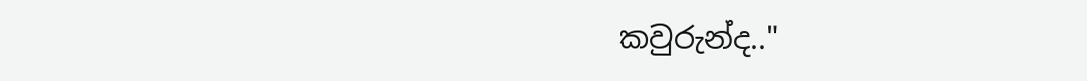කවුරුන්ද.."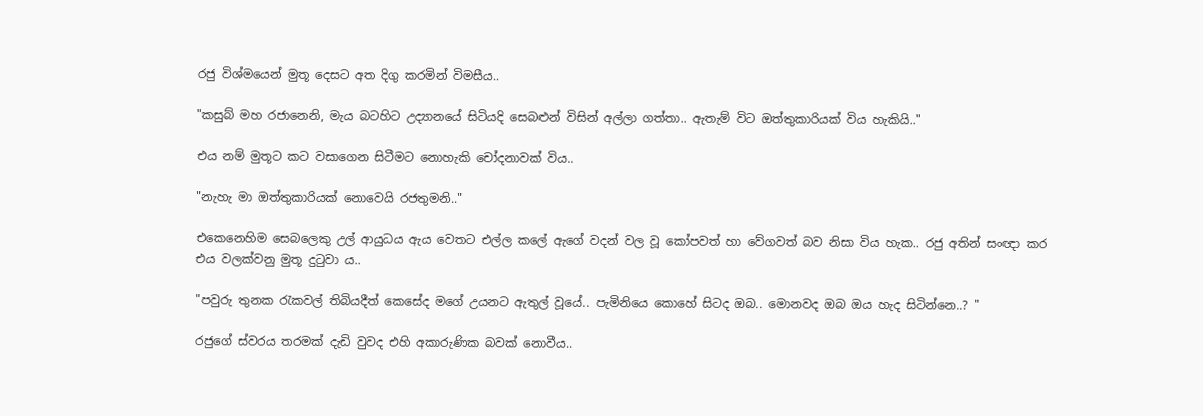රජු විශ්මයෙන් මුතූ දෙසට අත දිගු කරමින් විමසීය..

"කසුබ් මහ රජානෙනි, මැය බටහිට උද්‍යානයේ සිටියදි සෙබළුන් විසින් අල්ලා ගත්තා.. ඇතැම් විට ඔත්තුකාරියක් විය හැකියි.."

එය නම් මුතූට කට වසාගෙන සිටීමට නොහැකි චෝදනාවක් විය..

"නැහැ මා ඔත්තුකාරියක් නොවෙයි රජතුමනි.."

එකෙනෙහිම සෙබලෙකු උල් ආයුධය ඇය වෙතට එල්ල කලේ ඇගේ වදන් වල වූ කෝපවත් හා වේගවත් බව නිසා විය හැක.. රජු අතින් සංඥා කර එය වලක්වනු මුතූ දුටුවා ය..

"පවුරු තුනක රැකවල් තිබියදීත් කෙසේද මගේ උයනට ඇතුල් වූයේ.. පැමිනියෙ කොහේ සිටද ඔබ.. මොනවද ඔබ ඔය හැද සිටින්නෙ..? "

රජුගේ ස්වරය තරමක් දැඩි වුවද එහි අකාරුණික බවක් නොවීය..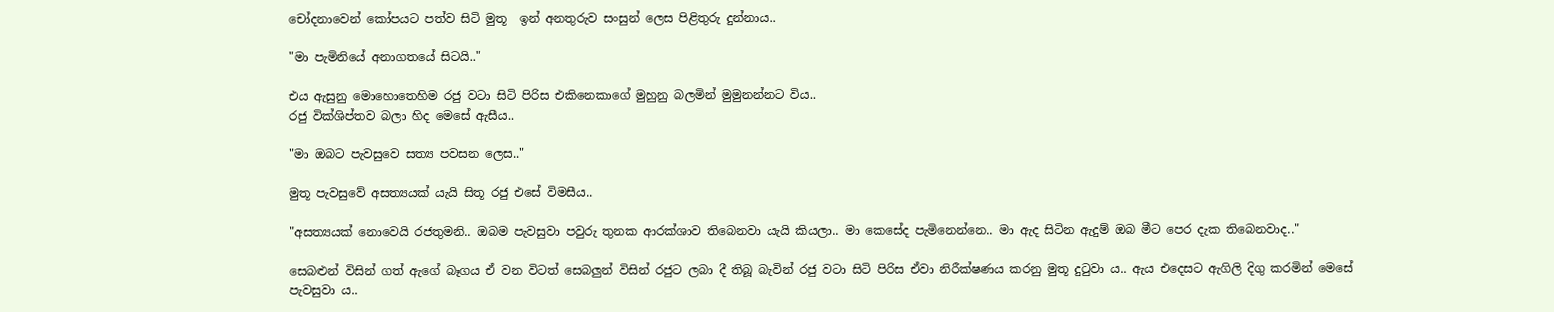චෝදනාවෙන් කෝපයට පත්ව සිටි මුතූ  ඉන් අනතුරුව සංසුන් ලෙස පිළිතුරු දුන්නාය..

"මා පැමිනියේ අනාගතයේ සිටයි.."

එය ඇසුනු මොහොතෙහිම රජු වටා සිටි පිරිස එකිනෙකාගේ මුහුනු බලමින් මුමුනන්නට විය..
රජු වික්ශිප්තව බලා හිද මෙසේ ඇසීය..

"මා ඔබට පැවසුවෙ සත්‍ය පවසන ලෙස.."

මුතූ පැවසුවේ අසත්‍යයක් යැයි සිතූ රජු එසේ විමසීය..

"අසත්‍යයක් නොවෙයි රජතුමනි.. ඔබම පැවසුවා පවුරු තුනක ආරක්ශාව තිබෙනවා යැයි කියලා.. මා කෙසේද පැමිනෙන්නෙ.. මා ඇද සිටින ඇදුම් ඔබ මීට පෙර දැක තිබෙනවාද.."

සෙබළුන් විසින් ගත් ඇගේ බෑගය ඒ වන විටත් සෙබලුන් විසින් රජුට ලබා දී තිබූ බැවින් රජු වටා සිටි පිරිස ඒවා නිරීක්ෂණය කරනු මුතූ දුටුවා ය.. ඇය එදෙසට ඇගිලි දිගු කරමින් මෙසේ පැවසුවා ය..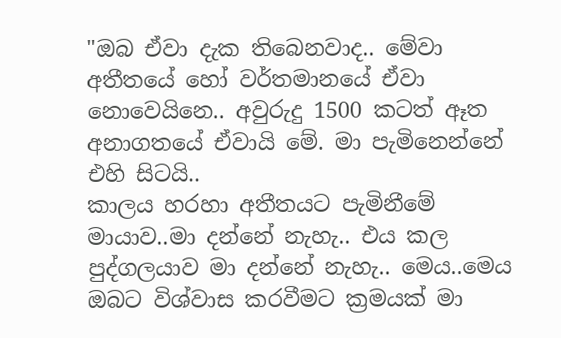"ඔබ ඒවා දැක තිබෙනවාද.. මේවා අතීතයේ හෝ වර්තමානයේ ඒවා නොවෙයිනෙ.. අවුරුදු 1500 කටත් ඈත අනාගතයේ ඒවායි මේ. මා පැමිනෙන්නේ එහි සිටයි..
කාලය හරහා අතීතයට පැමිනීමේ මායාව..මා දන්නේ නැහැ.. එය කල පුද්ගලයාව මා දන්නේ නැහැ.. මෙය..මෙය ඔබට විශ්වාස කරවීමට ක්‍රමයක් මා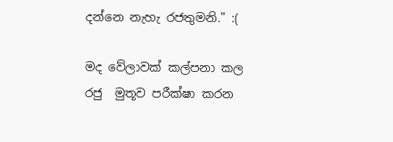දන්නෙ නැහැ රජතුමනි." :(

මද වේලාවක් කල්පනා කල රජු  මුතූව පරීක්ෂා කරන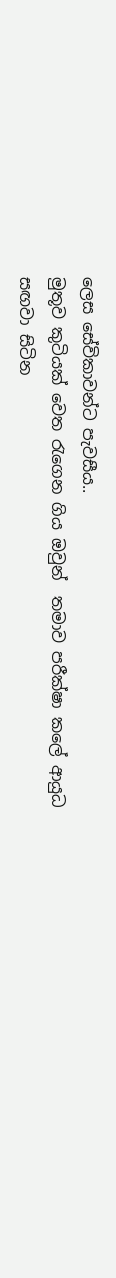ලෙස සේවිකාවන්ට පැවසීය..
මුතූව කුටියක් වෙත රැගෙන ගිය ඔවුන්  තමාව පරීක්ෂා කලේ ආයුධ සඟවා සිටින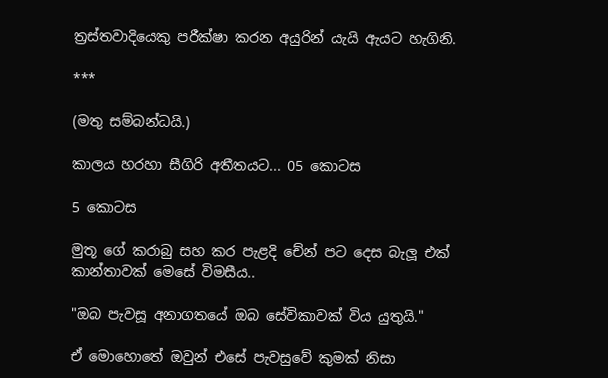ත්‍රස්තවාදියෙකු පරීක්ෂා කරන අයුරින් යැයි ඇයට හැගිනි.

***

(මතු සම්බන්ධයි.)

කාලය හරහා සීගිරි අතීතයට... 05 කොටස

5 කොටස

මුතූ ගේ කරාබු සහ කර පැළදි චේන් පට දෙස බැලූ එක් කාන්තාවක් මෙසේ විමසීය..

"ඔබ පැවසූ අනාගතයේ ඔබ සේවිකාවක් විය යුතුයි."

ඒ මොහොතේ ඔවුන් එසේ පැවසුවේ කුමක් නිසා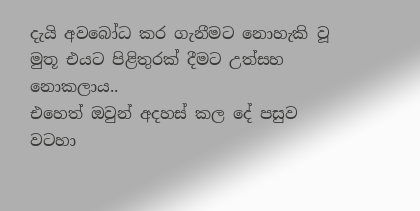දැයි අවබෝධ කර ගැනීමට නොහැකි වූ මුතූ එයට පිළිතුරක් දීමට උත්සහ නොකලාය..
එහෙත් ඔවුන් අදහස් කල දේ පසුව වටහා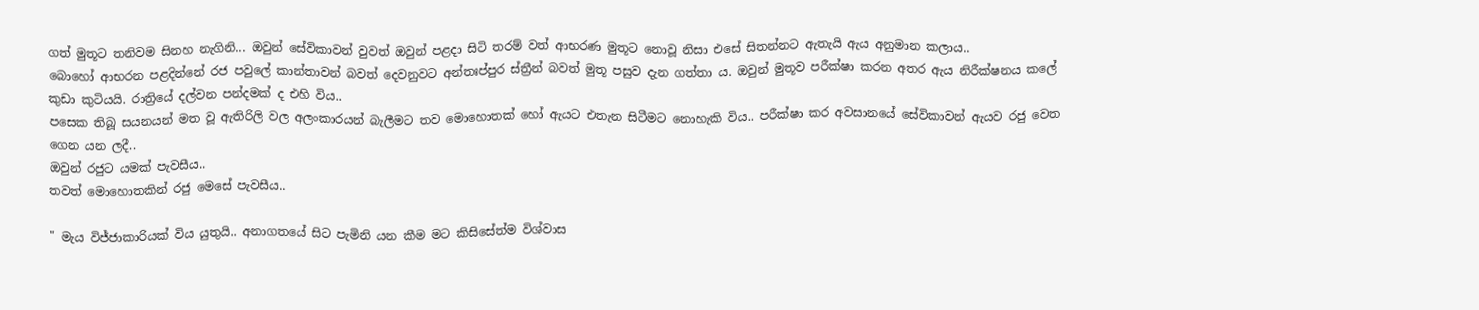ගත් මුතූට තනිවම සිනහ නැගිනි... ඔවුන් සේවිකාවන් වුවත් ඔවුන් පළදා සිටි තරම් වත් ආභරණ මුතූට නොවූ නිසා එසේ සිතන්නට ඇතැයි ඇය අනුමාන කලාය..
බොහෝ ආභරන පළදින්නේ රජ පවුලේ කාන්තාවන් බවත් දෙවනුවට අන්තඃප්පුර ස්ත්‍රීන් බවත් මුතූ පසුව දැන ගත්තා ය. ඔවුන් මුතූව පරීක්ෂා කරන අතර ඇය නිරීක්ෂනය කලේ කුඩා කුටියයි. රාත්‍රියේ දල්වන පන්දමක් ද එහි විය..
පසෙක තිබූ සයනයන් මත වූ ඇතිරිලි වල අලංකාරයන් බැලීමට තව මොහොතක් හෝ ඇයට එතැන සිටීමට නොහැකි විය.. පරීක්ෂා කර අවසානයේ සේවිකාවන් ඇයව රජු වෙත ගෙන යන ලදී..
ඔවුන් රජුට යමක් පැවසීය..
තවත් මොහොතකින් රජු මෙසේ පැවසීය..

" මැය විජ්ජාකාරියක් විය යුතුයි.. අනාගතයේ සිට පැමිනි යන කීම මට කිසිසේත්ම විශ්වාස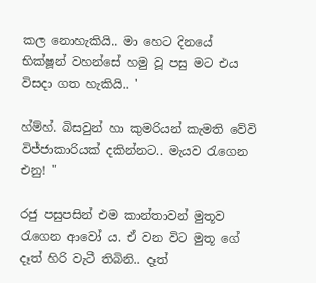කල නොහැකියි.. මා හෙට දිනයේ භික්ෂූන් වහන්සේ හමු වූ පසු මට එය විසදා ගත හැකියි.. '

හ්ම්හ්. බිසවුන් හා කුමරියන් කැමති වේවි විජ්ජාකාරියක් දකින්නට.. මැයව රැගෙන එනු! "

රජු පසුපසින් එම කාන්තාවන් මුතූව රැගෙන ආවෝ ය. ඒ වන විට මුතූ ගේ දෑත් හිරි වැටී තිබිනි.. දෑත්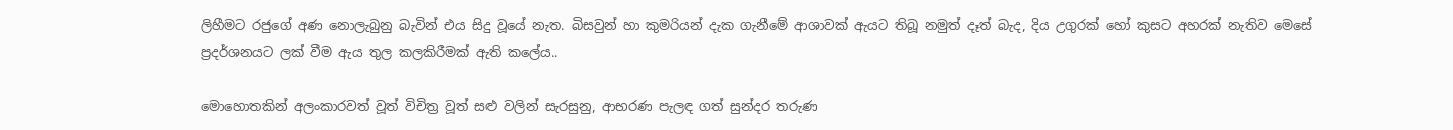ලිහීමට රජුගේ අණ නොලැබුනු බැවින් එය සිදු වූයේ නැත. බිසවුන් හා කුමරියන් දැක ගැනීමේ ආශාවක් ඇයට තිබූ නමුත් දෑත් බැද, දිය උගුරක් හෝ කුසට අහරක් නැතිව මෙසේ ප්‍රදර්ශනයට ලක් වීම ඇය තුල කලකිරීමක් ඇති කලේය..

මොහොතකින් අලංකාරවත් වූත් විචිත්‍ර වූත් සළු වලින් සැරසුනු, ආභරණ පැලඳ ගත් සුන්දර තරුණ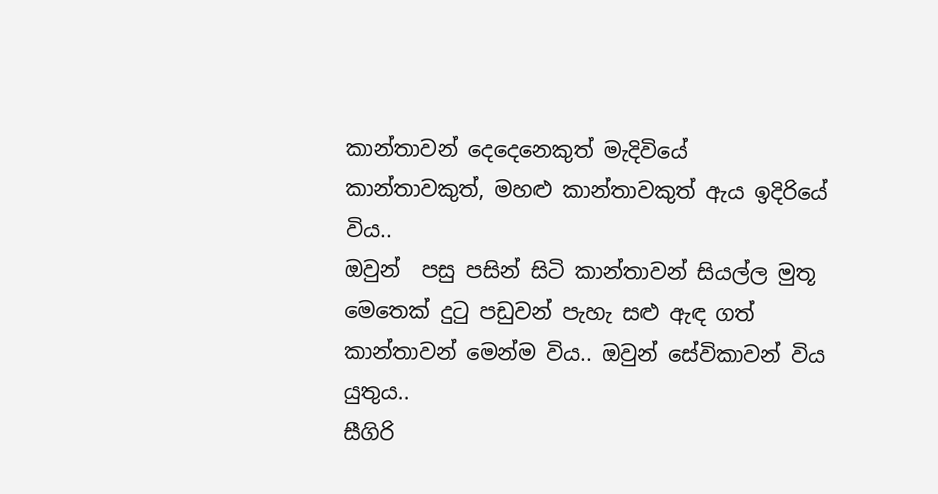කාන්තාවන් දෙදෙනෙකුත් මැදිවියේ කාන්තාවකුත්, මහළු කාන්තාවකුත් ඇය ඉදිරියේ විය..
ඔවුන්  පසු පසින් සිටි කාන්තාවන් සියල්ල මුතූ මෙතෙක් දුටු පඩුවන් පැහැ සළු ඇඳ ගත් කාන්තාවන් මෙන්ම විය.. ඔවුන් සේවිකාවන් විය යුතුය..
සීගිරි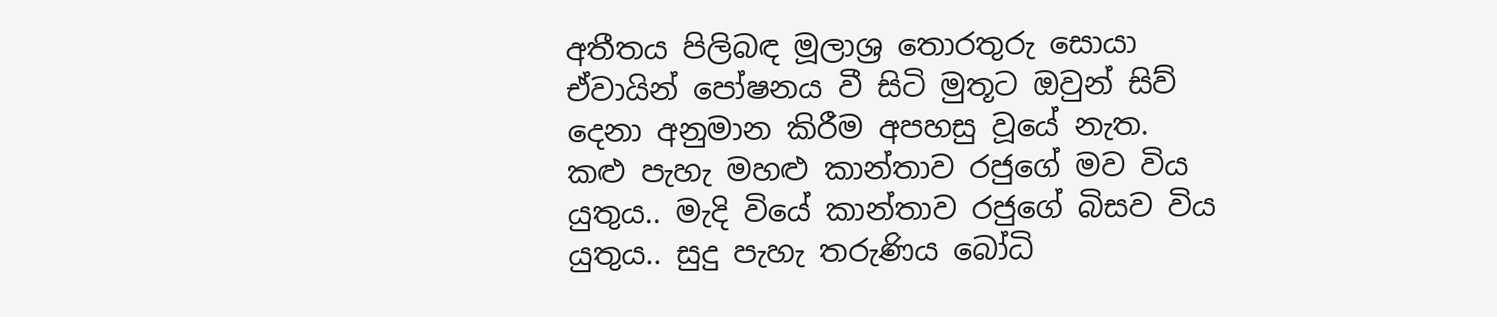අතීතය පිලිබඳ මූලාශ්‍ර තොරතුරු සොයා ඒවායින් පෝෂනය වී සිටි මුතූට ඔවුන් සිව් දෙනා අනුමාන කිරීම අපහසු වූයේ නැත.
කළු පැහැ මහළු කාන්තාව රජුගේ මව විය යුතුය.. මැදි වියේ කාන්‍තාව රජුගේ බිසව විය යුතුය.. සුදු පැහැ තරුණිය බෝධි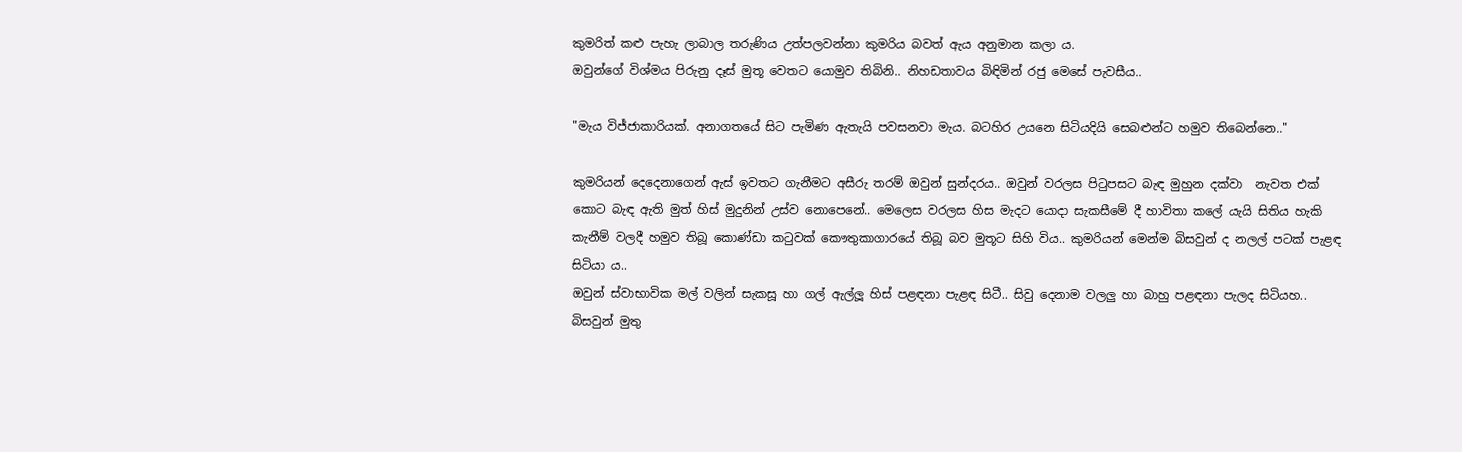කුමරිත් කළු පැහැ ලාබාල තරුණිය උත්පලවන්නා කුමරිය බවත් ඇය අනුමාන කලා ය.
ඔවුන්ගේ විශ්මය පිරුනු දෑස් මුතූ වෙතට යොමුව තිබිනි.. නිහඩතාවය බිඳිමින් රජු මෙසේ පැවසීය..

"මැය විජ්ජාකාරියක්. අනාගතයේ සිට පැමිණ ඇතැයි පවසනවා මැය. බටහිර උයනෙ සිටියදියි සෙබළුන්ට හමුව තිබෙන්නෙ.."

කුමරියන් දෙදෙනාගෙන් ඇස් ඉවතට ගැනීමට අසීරු තරම් ඔවුන් සුන්දරය.. ඔවුන් වරලස පිටුපසට බැඳ මුහුන දක්වා  නැවත එක් කොට බැඳ ඇති මුත් හිස් මුදුනින් උස්ව නොපෙනේ.. මෙලෙස වරලස හිස මැදට යොදා සැකසීමේ දී හාවිතා කලේ යැයි සිතිය හැකි කැනීම් වලදී හමුව තිබූ කොණ්ඩා කටුවක් කෞතුකාගාරයේ තිබූ බව මුතූට සිහි විය.. කුමරියන් මෙන්ම බිසවුන් ද නලල් පටක් පැළඳ  සිටියා ය..
ඔවුන් ස්වාභාවික මල් වලින් සැකසූ හා ගල් ඇල්ලූ හිස් පළඳනා පැළඳ සිටී.. සිවු දෙනාම වලලු හා බාහු පළඳනා පැලද සිටියහ..
බිසවුන් මුතු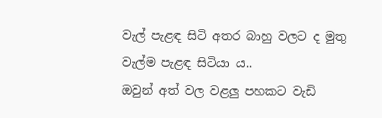වැල් පැළඳ සිටි අතර බාහු වලට ද මුතු වැල්ම පැළඳ සිටියා ය..
ඔවුන් අත් වල වළලු පහකට වැඩි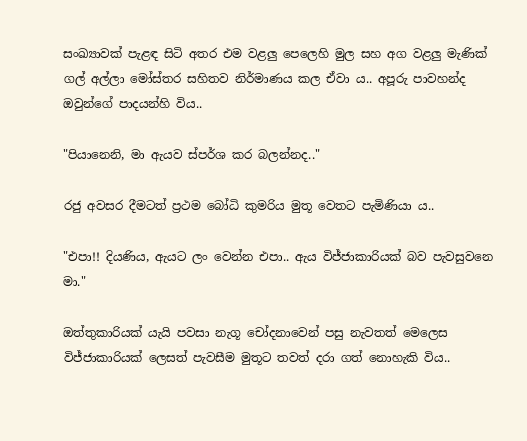සංඛ්‍යාවක් පැළඳ සිටි අතර එම වළලු පෙලෙහි මුල සහ අග වළලු මැණික් ගල් අල්ලා මෝස්තර සහිතව නිර්මාණය කල ඒවා ය.. අපූරු පාවහන්ද ඔවුන්ගේ පාදයන්හි විය..

"පියානෙනි, මා ඇයව ස්පර්ශ කර බලන්නද.."

රජු අවසර දීමටත් ප්‍රථම බෝධි කුමරිය මුතූ වෙතට පැමිණියා ය..

"එපා!! දියණිය, ඇයට ලං වෙන්න එපා.. ඇය විජ්ජාකාරියක් බව පැවසුවනෙ මා."

ඔත්තුකාරියක් යැයි පවසා නැගූ චෝදනාවෙන් පසු නැවතත් මෙලෙස විජ්ජාකාරියක් ලෙසත් පැවසීම මුතූට තවත් දරා ගත් නොහැකි විය..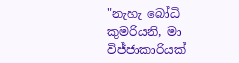"නැහැ බෝධි කුමරියනි, මා විජ්ජාකාරියක්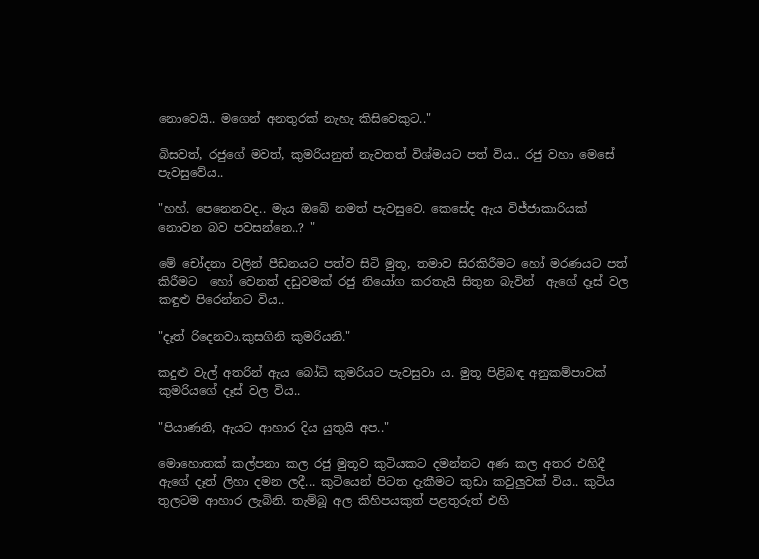නොවෙයි.. මගෙන් අනතුරක් නැහැ කිසිවෙකුට.."

බිසවත්, රජුගේ මවත්, කුමරියනුත් නැවතත් විශ්මයට පත් විය.. රජු වහා මෙසේ පැවසුවේය..

"හහ්. පෙනෙනවද.. මැය ඔබේ නමත් පැවසුවෙ. කෙසේද ඇය විජ්ජාකාරියක් නොවන බව පවසන්නෙ..? "

මේ චෝදනා වලින් පීඩනයට පත්ව සිටි මුතූ, තමාව සිරකිරීමට හෝ මරණයට පත් කිරීමට  හෝ වෙනත් දඩුවමක් රජු නියෝග කරතැයි සිතුන බැවින්  ඇගේ දෑස් වල කඳුළු පිරෙන්නට විය..

"දෑත් රිදෙනවා.කුසගිනි කුමරියනි."

කදුළු වැල් අතරින් ඇය බෝධි කුමරියට පැවසුවා ය. මුතූ පිළිබඳ අනුකම්පාවක් කුමරියගේ දෑස් වල විය..

"පියාණනි, ඇයට ආහාර දිය යුතුයි අප.."

මොහොතක් කල්පනා කල රජු මුතූව කුටියකට දමන්නට අණ කල අතර එහිදී ඇගේ දෑත් ලිහා දමන ලදී... කුටියෙන් පිටත දැකීමට කුඩා කවුලුවක් විය.. කුටිය තුලටම ආහාර ලැබිනි. තැම්බූ අල කිහිපයකුත් පළතුරුත් එහි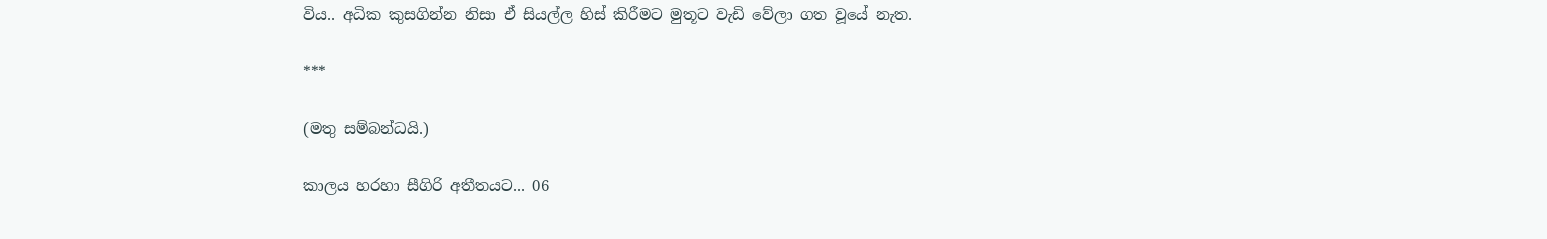විය.. අධික කුසගින්න නිසා ඒ සියල්ල හිස් කිරීමට මුතූට වැඩි වේලා ගත වූයේ නැත.

***

(මතු සම්බන්ධයි.)

කාලය හරහා සීගිරි අතීතයට... 06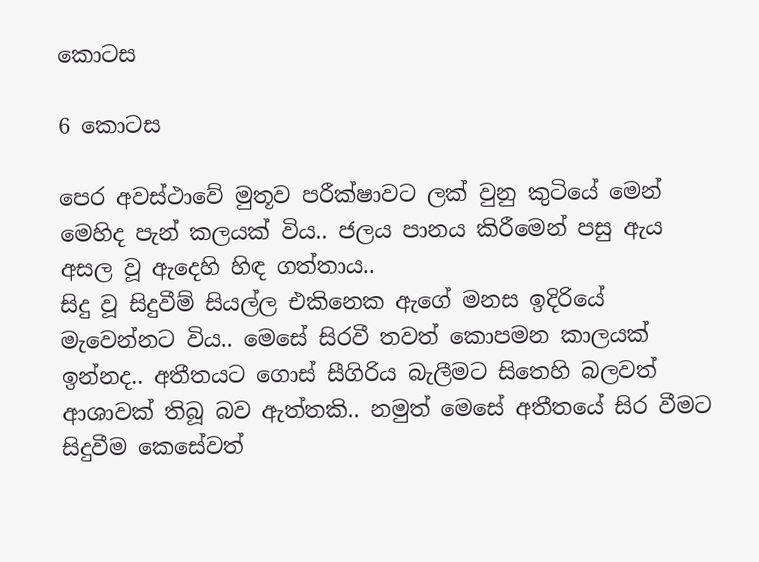කොටස

6 කොටස

පෙර අවස්ථාවේ මුතූව පරීක්ෂාවට ලක් වුනු කුටියේ මෙන් මෙහිද පැන් කලයක් විය.. ජලය පානය කිරීමෙන් පසු ඇය අසල වූ ඇදෙහි හිඳ ගත්තාය..
සිදු වූ සිදුවීම් සියල්ල එකිනෙක ඇගේ මනස ඉදිරියේ මැවෙන්නට විය.. මෙසේ සිරවී තවත් කොපමන කාලයක් ඉන්නද.. අතීතයට ගොස් සීගිරිය බැලීමට සිතෙහි බලවත් ආශාවක් තිබූ බව ඇත්තකි.. නමුත් මෙසේ අතීතයේ සිර වීමට සිදුවීම කෙසේවත්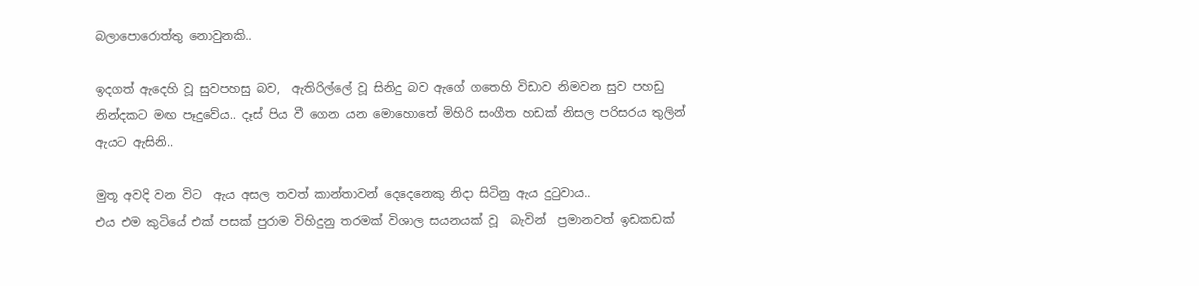බලාපොරොත්තු නොවුනකි..

ඉදගත් ඇදෙහි වූ සුවපහසු බව,  ඇතිරිල්ලේ වූ සිනිදු බව ඇගේ ගතෙහි විඩාව නිමවන සුව පහඩු නින්දකට මඟ පෑදුවේය.. දෑස් පිය වී ගෙන යන මොහොතේ මිහිරි සංගීත හඩක් නිසල පරිසරය තුලින් ඇයට ඇසිනි..

මුතූ අවදි වන විට  ඇය අසල තවත් කාන්තාවන් දෙදෙනෙකු නිදා සිටිනු ඇය දුටුවාය..
එය එම කුටියේ එක් පසක් පුරාම විහිදුනු තරමක් විශාල සයනයක් වූ  බැවින්  ප්‍රමානවත් ඉඩකඩක්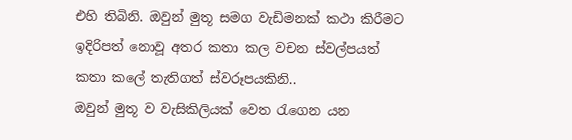එහි තිබිනි. ඔවුන් මුතූ සමග වැඩිමනක් කථා කිරීමට ඉදිරිපත් නොවූ අතර කතා කල වචන ස්වල්පයත් කතා කලේ තැතිගත් ස්වරූපයකිනි..
ඔවුන් මුතූ ව වැසිකිලියක් වෙත රැගෙන යන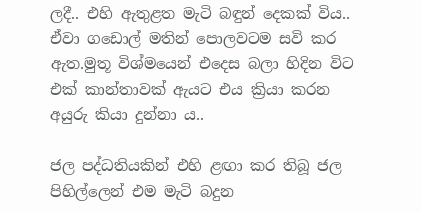ලදී.. එහි ඇතුළත මැටි බඳුන් දෙකක් විය.. ඒවා ගඩොල් මතින් පොලවටම සවි කර ඇත.මුතූ විශ්මයෙන් එදෙස බලා හිදින විට එක් කාන්තාවක් ඇයට එය ක්‍රියා කරන අයුරු කියා දුන්නා ය..

ජල පද්ධතියකින් එහි ළඟා කර තිබූ ජල පිහිල්ලෙන් එම මැටි බදුන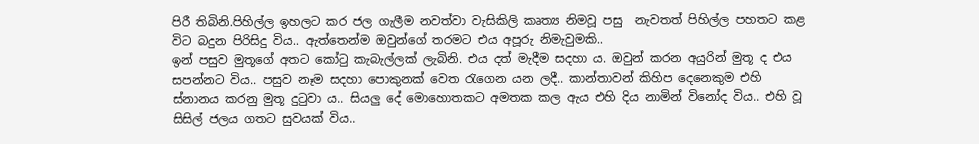පිරී තිබිනි.පිහිල්ල ඉහලට කර ජල ගැලීම නවත්වා වැසිකිලි කෘත්‍ය නිමවූ පසු  නැවතත් පිහිල්ල පහතට කළ විට බදුන පිරිසිදු විය.. ඇත්තෙන්ම ඔවුන්ගේ තරමට එය අපූරු නිමැවුමකි..
ඉන් පසුව මුතූගේ අතට කෝටු කැබැල්ලක් ලැබිනි. එය දත් මැදීම සදහා ය. ඔවුන් කරන අයුරින් මුතූ ද එය සපන්නට විය.. පසුව නෑම සදහා පොකුනක් වෙත රැගෙන යන ලදී.. කාන්තාවන් කිහිප දෙනෙකුම එහි ස්නානය කරනු මුතූ දුටුවා ය.. සියලු දේ මොහොතකට අමතක කල ඇය එහි දිය නාමින් විනෝද විය.. එහි වූ සිසිල් ජලය ගතට සුවයක් විය..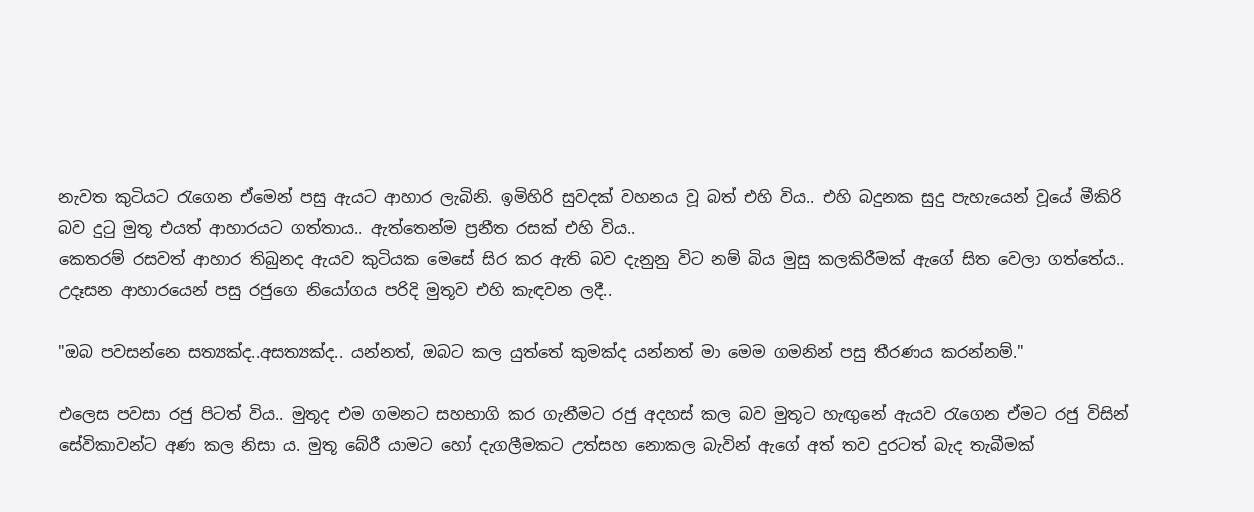නැවත කුටියට රැගෙන ඒමෙන් පසු ඇයට ආහාර ලැබිනි. ඉමිහිරි සුවදක් වහනය වූ බත් එහි විය.. එහි බදුනක සුදු පැහැයෙන් වූයේ මීකිරි බව දුටු මුතූ එයත් ආහාරයට ගත්තාය.. ඇත්තෙන්ම ප්‍රනීත රසක් එහි විය..
කෙතරම් රසවත් ආහාර තිබුනද ඇයව කුටියක මෙසේ සිර කර ඇති බව දැනුනු විට නම් බිය මුසු කලකිරීමක් ඇගේ සිත වෙලා ගත්තේය..
උදෑසන ආහාරයෙන් පසු රජුගෙ නියෝගය පරිදි මුතූව එහි කැඳවන ලදී..

"ඔබ පවසන්නෙ සත්‍යක්ද..අසත්‍යක්ද.. යන්නත්, ඔබට කල යුත්තේ කුමක්ද යන්නත් මා මෙම ගමනින් පසු තීරණය කරන්නම්."

එලෙස පවසා රජු පිටත් විය.. මුතූද එම ගමනට සහභාගි කර ගැනීමට රජු අදහස් කල බව මුතූට හැඟුනේ ඇයව රැගෙන ඒමට රජු විසින් සේවිකාවන්ට අණ කල නිසා ය. මුතූ බේරී යාමට හෝ දැගලීමකට උත්සහ නොකල බැවින් ඇගේ අත් තව දුරටත් බැද තැබීමක්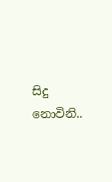සිදු නොවිනි..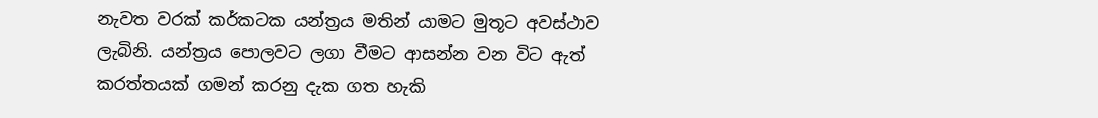නැවත වරක් කර්කටක යන්ත්‍රය මතින් යාමට මුතූට අවස්ථාව ලැබිනි. යන්ත්‍රය පොලවට ලගා වීමට ආසන්න වන විට ඇත් කරත්තයක් ගමන් කරනු දැක ගත හැකි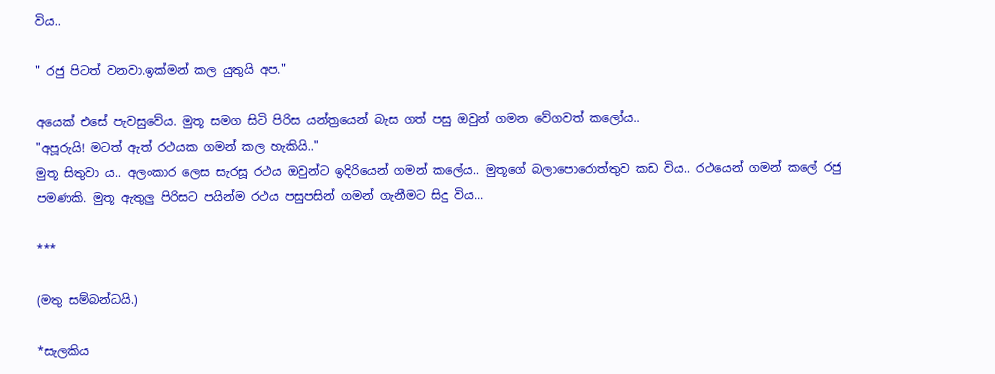විය..

" රජු පිටත් වනවා.ඉක්මන් කල යුතුයි අප."

අයෙක් එසේ පැවසුවේය. මුතූ සමග සිටි පිරිස යන්ත්‍රයෙන් බැස ගත් පසු ඔවුන් ගමන වේගවත් කලෝය..
"අපූරුයි! මටත් ඇත් රථයක ගමන් කල හැකියි.."
මුතූ සිතුවා ය.. අලංකාර ලෙස සැරසූ රථය ඔවුන්ට ඉදිරියෙන් ගමන් කලේය.. මුතූගේ බලාපොරොත්තුව කඩ විය.. රථයෙන් ගමන් කලේ රජු පමණකි. මුතූ ඇතුලු පිරිසට පයින්ම රථය පසුපසින් ගමන් ගැනීමට සිදු විය...

***

(මතු සම්බන්ධයි.)

*සැලකිය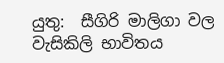යුතු:  සීගිරි මාලිගා වල වැසිකිලි භාවිතය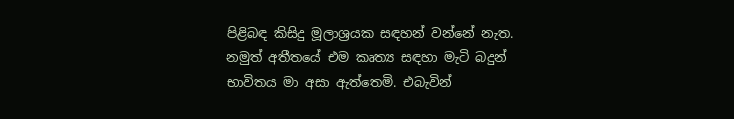පිළිබඳ කිසිදු මූලාශ්‍රයක සඳහන් වන්නේ නැත. නමුත් අතීතයේ එම කෘත්‍ය සඳහා මැටි බදුන්   භාවිතය මා අසා ඇත්තෙමි. එබැවින්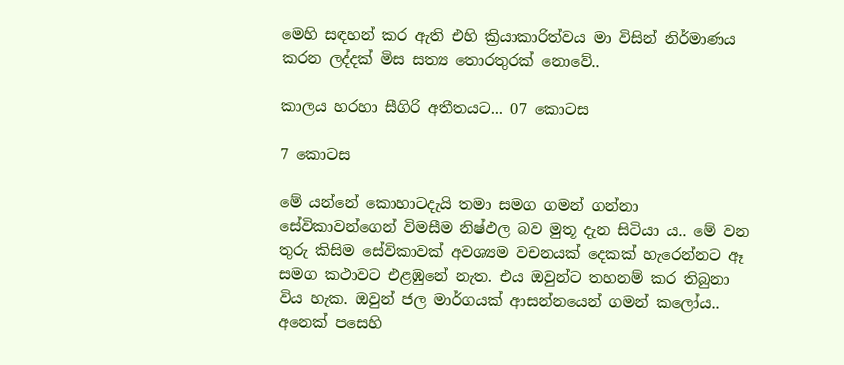මෙහි සඳහන් කර ඇති එහි ක්‍රියාකාරිත්වය මා විසින් නිර්මාණය කරන ලද්දක් මිස සත්‍ය තොරතුරක් නොවේ..

කාලය හරහා සීගිරි අතීතයට... 07 කොටස

7 කොටස

මේ යන්නේ කොහාටදැයි තමා සමග ගමන් ගන්නා සේවිකාවන්ගෙන් විමසීම නිෂ්ඵල බව මුතූ දැන සිටියා ය.. මේ වන තුරු කිසිම සේවිකාවක් අවශ්‍යම වචනයක් දෙකක් හැරෙන්නට ඈ සමග කථාවට එළඹුනේ නැත. එය ඔවුන්ට තහනම් කර තිබුනා විය හැක. ඔවුන් ජල මාර්ගයක් ආසන්නයෙන් ගමන් කලෝය.. අනෙක් පසෙහි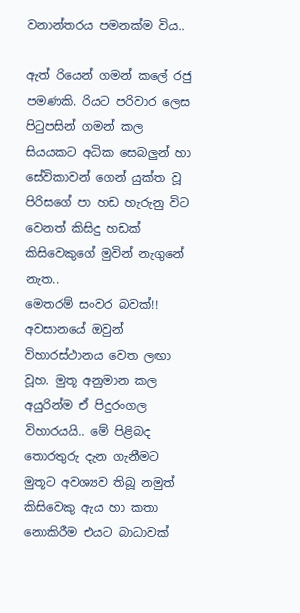වනාන්තරය පමනක්ම විය..

ඇත් රියෙන් ගමන් කලේ රජු පමණකි. රියට පරිවාර ලෙස පිටුපසින් ගමන් කල සියයකට අධික සෙබලුන් හා සේවිකාවන් ගෙන් යුක්ත වූ පිරිසගේ පා හඩ හැරුනු විට වෙනත් කිසිදු හඩක් කිසිවෙකුගේ මුවින් නැගුනේ නැත..
මෙතරම් සංවර බවක්!!
අවසානයේ ඔවුන් විහාරස්ථානය වෙත ලඟා වූහ. මුතූ අනුමාන කල අයුරින්ම ඒ පිදුරංගල විහාරයයි.. මේ පිළිබද තොරතුරු දැන ගැනීමට මුතූට අවශ්‍යව තිබූ නමුත් කිසිවෙකු ඇය හා කතා නොකිරීම එයට බාධාවක්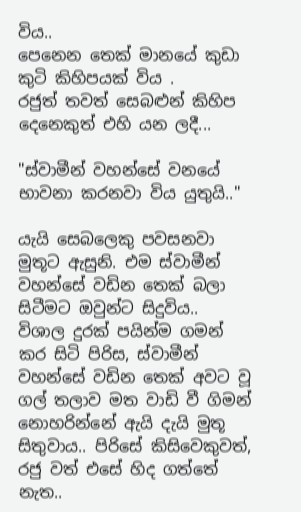විය..
පෙනෙන තෙක් මානයේ කුඩා කුටි කිහිපයක් විය .
රජුත් තවත් සෙබළුන් කිහිප දෙනෙකුත් එහි යන ලදී...

"ස්වාමීන් වහන්සේ වනයේ භාවනා කරනවා විය යුතුයි.."

යැයි සෙබලෙකු පවසනවා මුතූට ඇසුනි. එම ස්වාමීන් වහන්සේ වඩින තෙක් බලා සිටීමට ඔවුන්ට සිදුවිය..
විශාල දුරක් පයින්ම ගමන් කර සිටි පිරිස, ස්වාමීන් වහන්සේ වඩින තෙක් අවට වූ ගල් තලාව මත වාඩි වී ගිමන් නොහරින්නේ ඇයි දැයි මුතූ සිතුවාය.. පිරිසේ කිසිවෙකුවත්, රජු වත් එසේ හිද ගත්තේ නැත..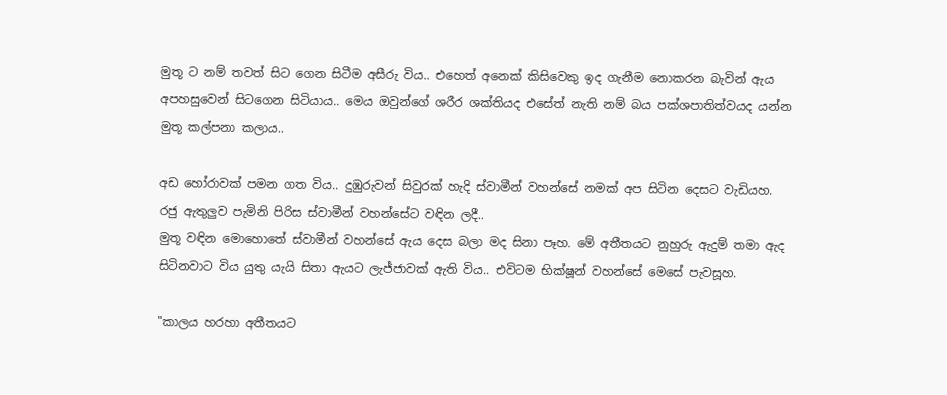මුතූ ට නම් තවත් සිට ගෙන සිටීම අසීරු විය.. එහෙත් අනෙක් කිසිවෙකු ඉද ගැනීම නොකරන බැවින් ඇය අපහසුවෙන් සිටගෙන සිටියාය.. මෙය ඔවුන්ගේ ශරීර ශක්තියද එසේත් නැති නම් බය පක්ශපාතිත්වයද යන්න මුතූ කල්පනා කලාය..

අඩ හෝරාවක් පමන ගත විය.. දුඹුරුවන් සිවුරක් හැදි ස්වාමීන් වහන්සේ නමක් අප සිටින දෙසට වැඩියහ. රජු ඇතුලුව පැමිනි පිරිස ස්වාමීන් වහන්සේට වඳින ලදී..
මුතූ වඳින මොහොතේ ස්වාමීන් වහන්සේ ඇය දෙස බලා මද සිනා පෑහ. මේ අතීතයට නුහුරු ඇදුම් තමා ඇද සිටිනවාට විය යුතු යැයි සිතා ඇයට ලැජ්ජාවක් ඇති විය.. එවිටම භික්ෂූන් වහන්සේ මෙසේ පැවසූහ.

"කාලය හරහා අතීතයට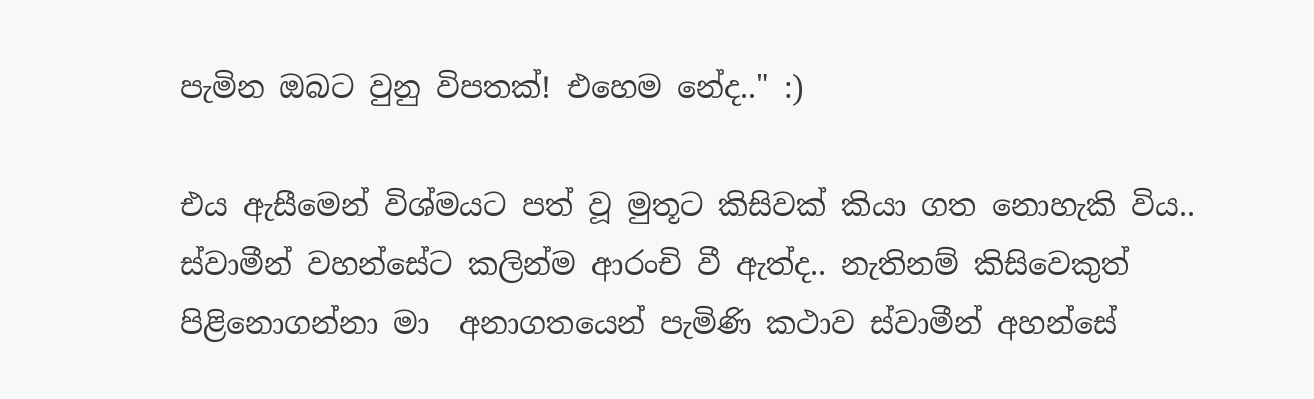පැමින ඔබට වුනු විපතක්! එහෙම නේද.." :)

එය ඇසීමෙන් විශ්මයට පත් වූ මුතූට කිසිවක් කියා ගත නොහැකි විය..
ස්වාමීන් වහන්සේට කලින්ම ආරංචි වී ඇත්ද.. නැතිනම් කිසිවෙකුත් පිළිනොගන්නා මා  අනාගතයෙන් පැමිණි කථාව ස්වාමීන් අහන්සේ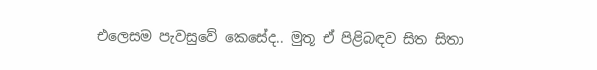එලෙසම පැවසුවේ කෙසේද.. මුතූ ඒ පිළිබඳව සිත සිතා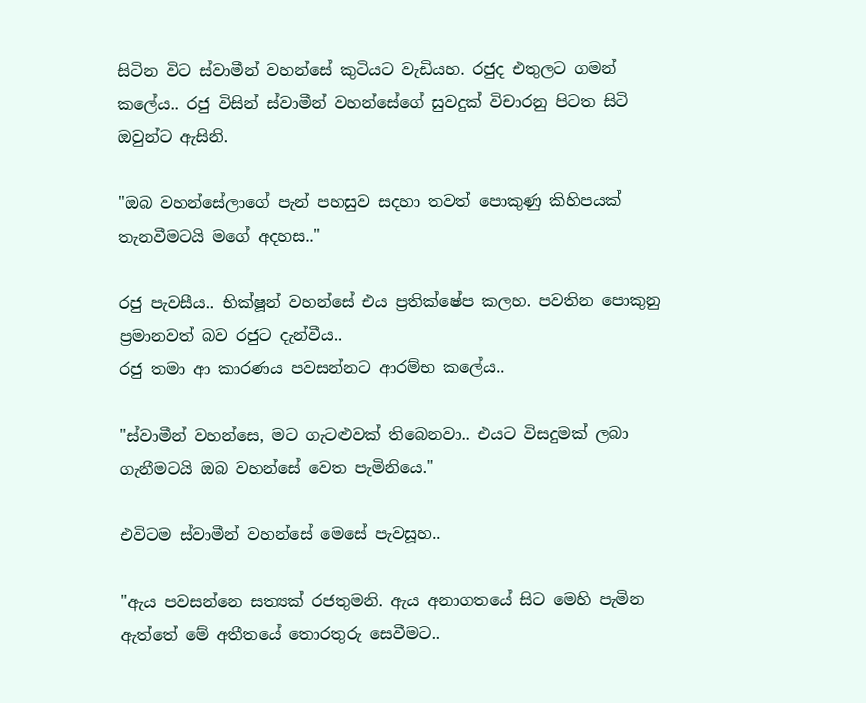සිටින විට ස්වාමීන් වහන්සේ කුටියට වැඩියහ. රජුද එතුලට ගමන් කලේය.. රජු විසින් ස්වාමීන් වහන්සේගේ සුවදුක් විචාරනු පිටත සිටි ඔවුන්ට ඇසිනි.

"ඔබ වහන්සේලාගේ පැන් පහසුව සදහා තවත් පොකුණු කිහිපයක් තැනවීමටයි මගේ අදහස.."

රජු පැවසීය.. භික්ෂූන් වහන්සේ එය ප්‍රතික්ෂේප කලහ. පවතින පොකුනු ප්‍රමානවත් බව රජුට දැන්වීය..
රජු තමා ආ කාරණය පවසන්නට ආරම්භ කලේය..

"ස්වාමීන් වහන්සෙ, මට ගැටළුවක් තිබෙනවා.. එයට විසදුමක් ලබා ගැනීමටයි ඔබ වහන්සේ වෙත පැමිනියෙ."

එවිටම ස්වාමීන් වහන්සේ මෙසේ පැවසූහ..

"ඇය පවසන්නෙ සත්‍යක් රජතුමනි. ඇය අනාගතයේ සිට මෙහි පැමින ඇත්තේ මේ අතීතයේ තොරතුරු සෙවීමට..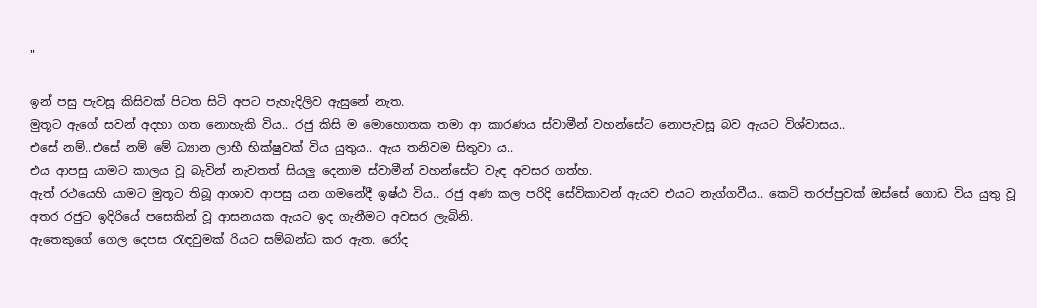"

ඉන් පසු පැවසූ කිසිවක් පිටත සිටි අපට පැහැදිලිව ඇසුනේ නැත.
මුතූට ඇගේ සවන් අදහා ගත නොහැකි විය.. රජු කිසි ම මොහොතක තමා ආ කාරණය ස්වාමීන් වහන්සේට නොපැවසූ බව ඇයට විශ්වාසය..
එසේ නම්..එසේ නම් මේ ධ්‍යාන ලාභී භික්ෂුවක් විය යුතුය.. ඇය තනිවම සිතුවා ය..
එය ආපසු යාමට කාලය වූ බැවින් නැවතත් සියලු දෙනාම ස්වාමීන් වහන්සේට වැඳ අවසර ගත්හ.
ඇත් රථයෙහි යාමට මුතූට තිබූ ආශාව ආපසු යන ගමනේදී ඉෂ්ඨ විය.. රජු අණ කල පරිදි සේවිකාවන් ඇයව එයට නැග්ගවීය.. කෙටි තරප්පුවක් ඔස්සේ ගොඩ විය යුතු වූ අතර රජුට ඉදිරියේ පසෙකින් වූ ආසනයක ඇයට ඉද ගැනීමට අවසර ලැබිනි.
ඇතෙකුගේ ගෙල දෙපස රැඳවුමක් රියට සම්බන්ධ කර ඇත. රෝද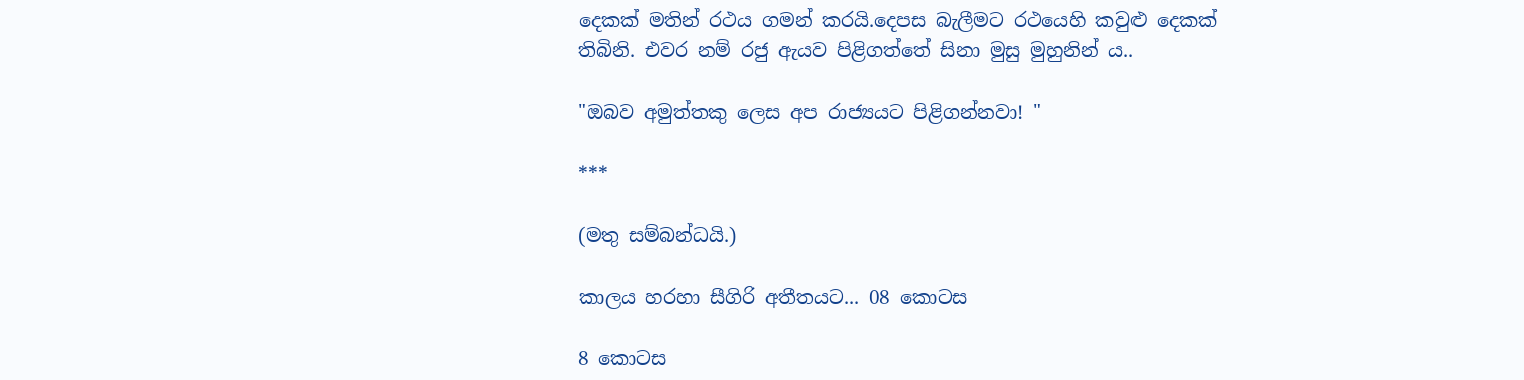දෙකක් මතින් රථය ගමන් කරයි.දෙපස බැලීමට රථයෙහි කවුළු දෙකක් තිබිනි. එවර නම් රජු ඇයව පිළිගත්තේ සිනා මුසු මුහුනින්‍ ය..

"ඔබව අමුත්තකු ලෙස අප රාජ්‍යයට පිළිගන්නවා! "

***

(මතු සම්බන්ධයි.)

කාලය හරහා සීගිරි අතීතයට... 08 කොටස

8 කොටස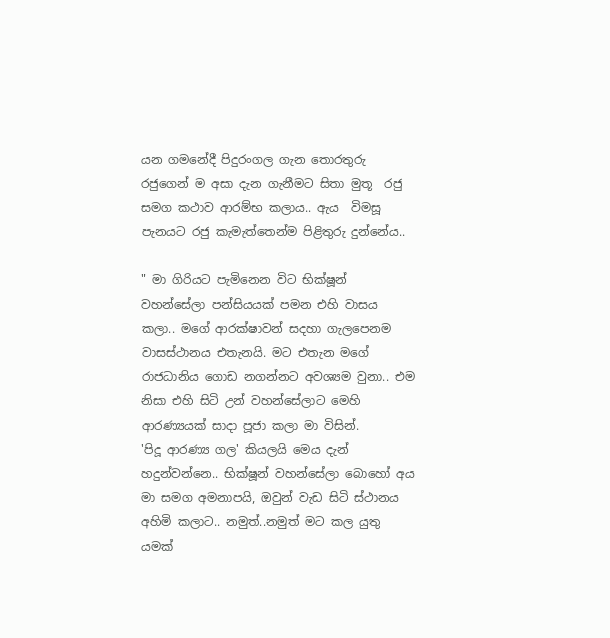යන ගමනේදී පිදුරංගල ගැන තොරතුරු රජුගෙන් ම අසා දැන ගැනීමට සිතා මුතූ  රජු සමග කථාව ආරම්භ කලාය.. ඇය  විමසූ පැනයට රජු කැමැත්තෙන්ම පිළිතුරු දුන්නේය..

" මා ගිරියට පැමිනෙන විට භික්ෂූන් වහන්සේලා පන්සියයක් පමන එහි වාසය කලා.. මගේ ආරක්ෂාවන් සදහා ගැලපෙනම වාසස්ථානය එතැනයි. මට එතැන මගේ රාජධානිය ගොඩ නගන්නට අවශ්‍යම වුනා.. එම නිසා එහි සිටි උන් වහන්සේලාට මෙහි ආරණ්‍යයක් සාදා පූජා කලා මා විසින්.
'පිදූ ආරණ්‍ය ගල' කියලයි මෙය දැන් හදුන්වන්නෙ.. භික්ෂූන් වහන්සේලා බොහෝ අය මා සමග අමනාපයි, ඔවුන් වැඩ සිටි ස්ථානය අහිමි කලාට.. නමුත්..නමුත් මට කල යුතු යමක්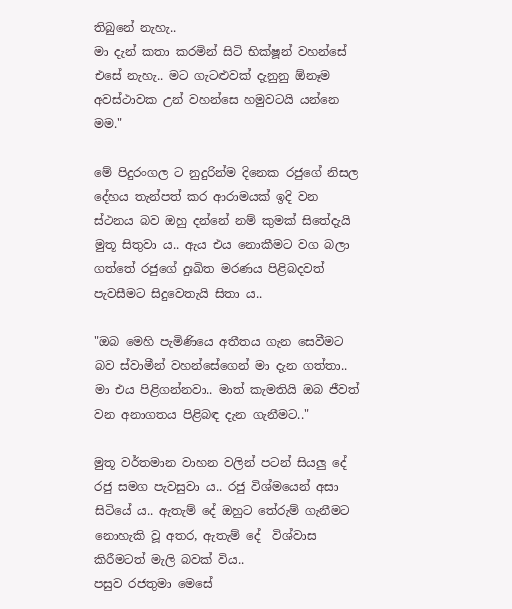තිබුනේ නැහැ..
මා දැන් කතා කරමින් සිටි භික්ෂූන් වහන්සේ එසේ නැහැ.. මට ගැටළුවක් දැනුනු ඕනෑම අවස්ථාවක උන් වහන්සෙ හමුවටයි යන්නෙ මම."

මේ පිදුරංගල ට නුදුරින්ම දිනෙක රජුගේ නිසල දේහය තැන්පත් කර ආරාමයක් ඉදි වන ස්ථනය බව ඔහු දන්නේ නම් කුමක් සිතේදැයි මුතූ සිතුවා ය.. ඇය එය නොකීමට වග බලා ගත්තේ රජුගේ දුඃඛිත මරණය පිළිබදවත් පැවසීමට සිදුවෙතැයි සිතා ය..

"ඔබ මෙහි පැමිණියෙ අතීතය ගැන සෙවීමට බව ස්වාමීන් වහන්සේගෙන් මා දැන ගත්තා.. මා එය පිළිගන්නවා.. මාත් කැමතියි ඔබ ජීවත් වන අනාගතය පිළිබඳ දැන ගැනීමට.."

මුතූ වර්තමාන වාහන වලින් පටන් සියලු දේ රජු සමග පැවසුවා ය.. රජු විශ්මයෙන් අසා සිටියේ ය.. ඇතැම් දේ ඔහුට තේරුම් ගැනීමට නොහැකි වූ අතර, ඇතැම් දේ  විශ්වාස කිරීමටත් මැලි බවක් විය..
පසුව රජතුමා මෙසේ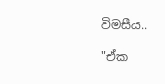විමසීය..

"ඒක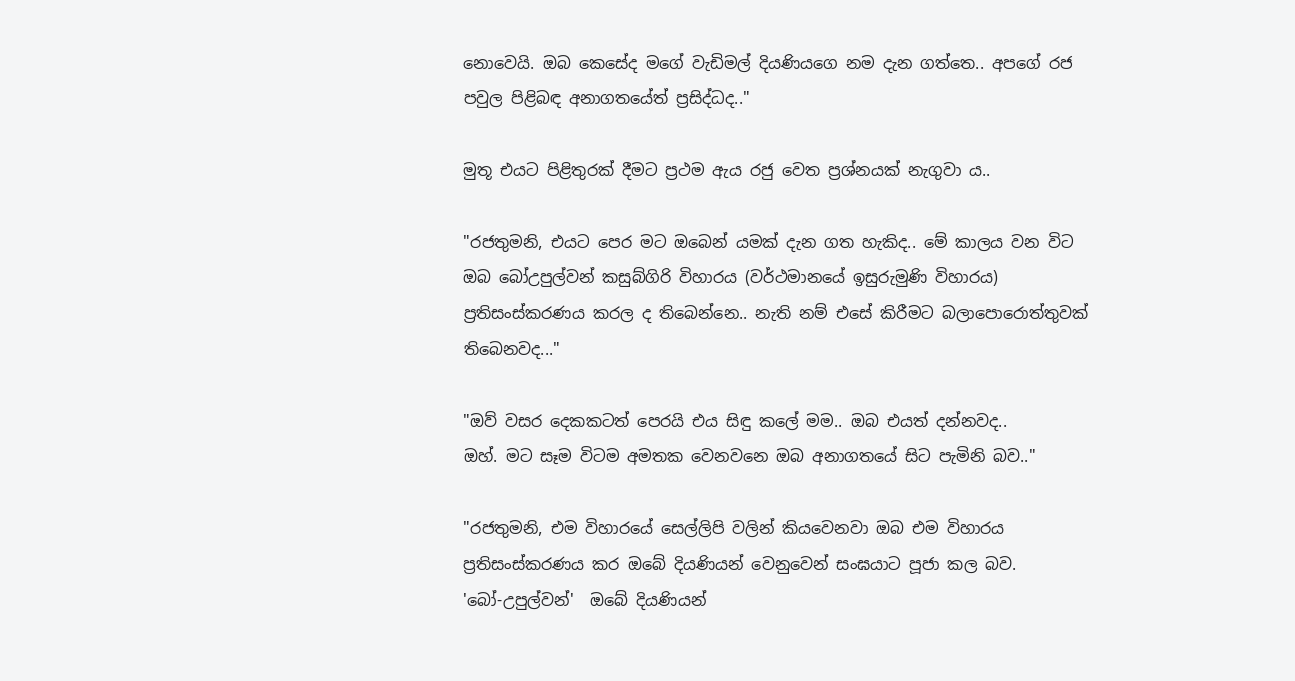නොවෙයි. ඔබ කෙසේද මගේ වැඩිමල් දියණියගෙ නම දැන ගත්තෙ.. අපගේ රජ පවුල පිළිබඳ අනාගතයේත් ප්‍රසිද්ධද.."

මුතූ එයට පිළිතුරක් දීමට ප්‍රථම ඇය රජු වෙත ප්‍රශ්නයක් නැගුවා ය..

"රජතුමනි, එයට පෙර මට ඔබෙන් යමක් දැන ගත හැකිද.. මේ කාලය වන විට ඔබ බෝඋපුල්වන් කසුබ්ගිරි විහාරය (වර්ථමානයේ ඉසුරුමුණි විහාරය)  ප්‍රතිසංස්කරණය කරල ද තිබෙන්නෙ.. නැති නම් එසේ කිරීමට බලාපොරොත්තුවක් තිබෙනවද..."

"ඔව් වසර දෙකකටත් පෙරයි එය සිඳු කලේ මම.. ඔබ එයත් දන්නවද..
ඔහ්. මට සෑම විටම අමතක වෙනවනෙ ඔබ අනාගතයේ සිට පැමිනි බව.."

"රජතුමනි, එම විහාරයේ සෙල්ලිපි වලින් කියවෙනවා ඔබ එම විහාරය ප්‍රතිසංස්කරණය කර ඔබේ දියණියන් වෙනුවෙන් සංඝයාට පූජා කල බව.
'බෝ-උපුල්වන්'  ඔබේ දියණියන්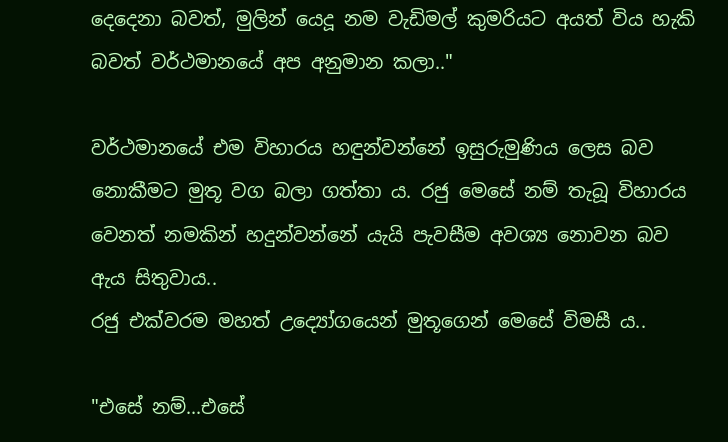දෙදෙනා බවත්, මුලින් යෙදූ නම වැඩිමල් කුමරියට අයත් විය හැකි බවත් වර්ථමානයේ අප අනුමාන කලා.."

වර්ථමානයේ එම විහාරය හඳුන්වන්නේ ඉසුරුමුණිය ලෙස බව නොකීමට මුතූ වග බලා ගත්තා ය. රජු මෙසේ නම් තැබූ විහාරය වෙනත් නමකින් හදුන්වන්නේ යැයි පැවසීම අවශ්‍ය නොවන බව ඇය සිතුවාය..
රජු එක්වරම මහත් උද්‍යෝගයෙන් මුතූගෙන් මෙසේ විමසී ය..

"එසේ නම්...එසේ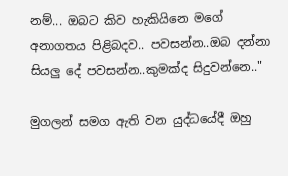නම්... ඔබට කිව හැකියිනෙ මගේ අනාගතය පිළිබදව.. පවසන්න..ඔබ දන්නා සියලු දේ පවසන්න..කුමක්ද සිදුවන්නෙ.."

මුගලන් සමග ඇති වන යුද්ධයේදී ඔහු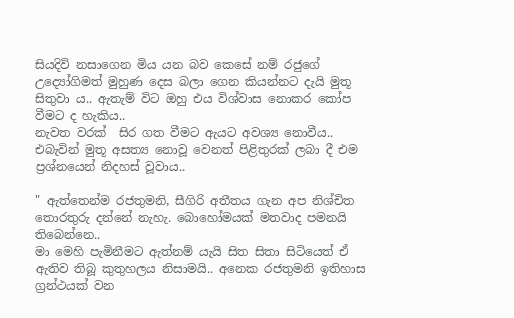සියදිවි නසාගෙන මිය යන බව කෙසේ නම් රජුගේ උද්‍යෝගිමත් මුහුණ දෙස බලා ගෙන කියන්නට දැයි මුතූ සිතුවා ය.. ඇතැම් විට ඔහු එය විශ්වාස නොකර කෝප වීමට ද හැකිය..
නැවත වරක්  සිර ගත වීමට ඇයට අවශ්‍ය නොවීය.. එබැවින් මුතූ අසත්‍ය නොවූ වෙනත් පිළිතුරක් ලබා දී එම ප්‍රශ්නයෙන් නිදහස් වූවාය..

" ඇත්තෙන්ම රජතුමනි, සීගිරි අතීතය ගැන අප නිශ්චිත තොරතුරු දන්නේ නැහැ. බොහෝමයක් මතවාද පමනයි තිබෙන්නෙ..
මා මෙහි පැමිනීමට ඇත්නම් යැයි සිත සිතා සිටියෙත් ඒ ඇතිව තිබූ කුතුහලය නිසාමයි.. අනෙක රජතුමනි ඉතිහාස ග්‍රන්ථයක් වන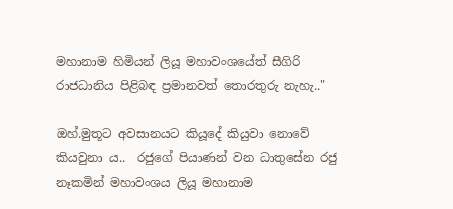මහානාම හිමියන් ලියූ මහාවංශයේත් සීගිරි රාජධානිය පිළිබඳ ප්‍රමානවත් තොරතුරු නැහැ.."

ඔහ්.මුතූට අවසානයට කියූදේ කියුවා නොවේ කියවුනා ය..  රජුගේ පියාණන් වන ධාතුසේන රජු නෑකමින් මහාවංශය ලියූ මහානාම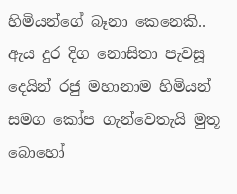හිමියන්ගේ බෑනා කෙනෙකි.. ඇය දුර දිග නොසිතා පැවසූ දෙයින් රජු මහානාම හිමියන් සමග කෝප ගැන්වෙතැයි මුතූ බොහෝ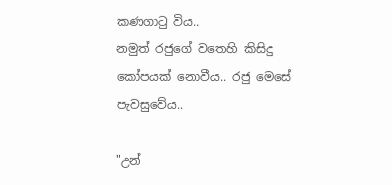කණගාටු විය..
නමුත් රජුගේ වතෙහි කිසිදු කෝපයක් නොවීය.. රජු මෙසේ පැවසුවේය..

"උන්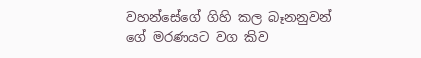වහන්සේගේ ගිහි කල බෑනනුවන් ගේ මරණයට වග කිව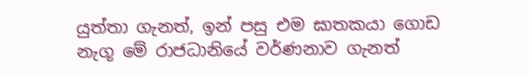යුත්තා ගැනත්, ඉන් පසු එම ඝාතකයා ගොඩ නැගූ මේ රාජධානියේ වර්ණනාව ගැනත්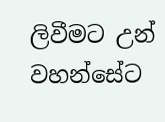ලිවීමට උන් වහන්සේට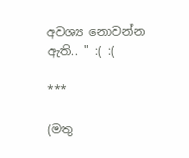අවශ්‍ය නොවන්න ඇති.. " :( :(

***

(මතු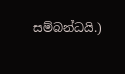සම්බන්ධයි.)